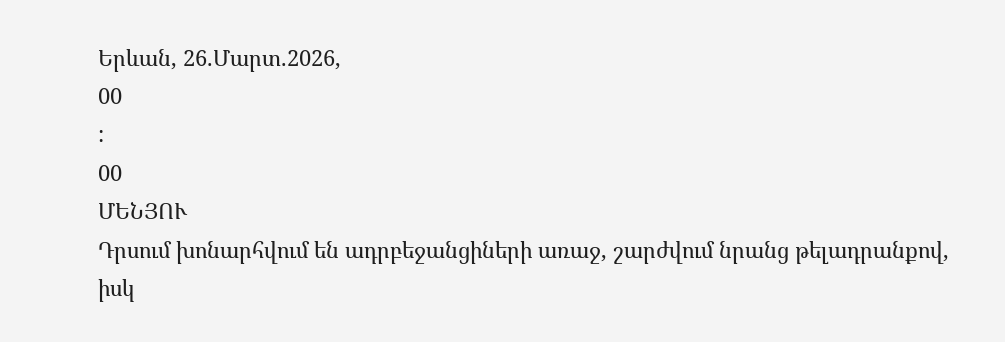Երևան, 26.Մարտ.2026,
00
:
00
ՄԵՆՅՈՒ
Դրսում խոնարհվում են ադրբեջանցիների առաջ, շարժվում նրանց թելադրանքով, իսկ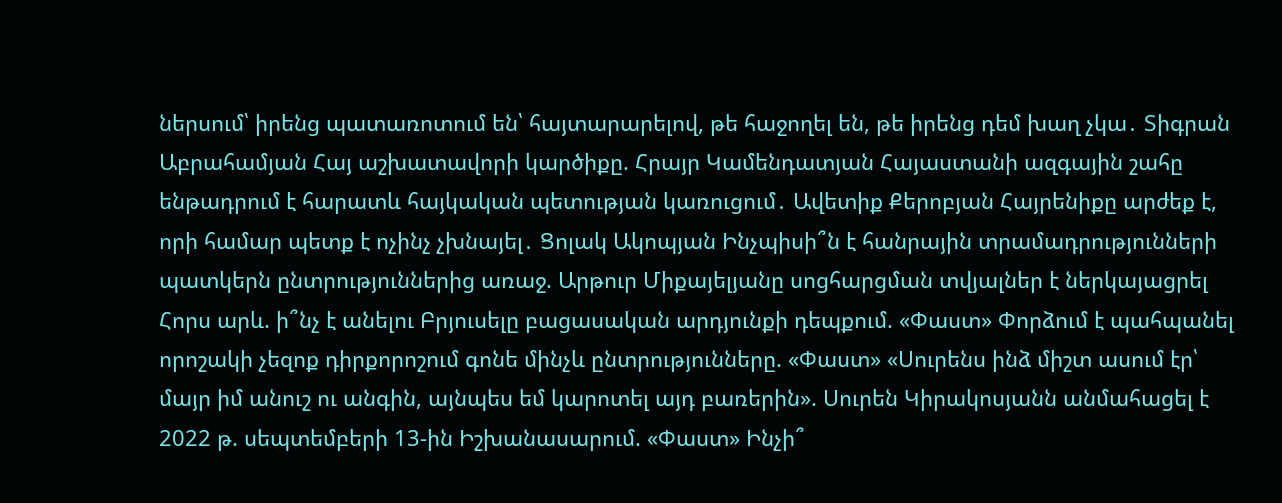ներսում՝ իրենց պատառոտում են՝ հայտարարելով, թե հաջողել են, թե իրենց դեմ խաղ չկա․ Տիգրան Աբրահամյան Հայ աշխատավորի կարծիքը. Հրայր Կամենդատյան Հայաստանի ազգային շահը ենթադրում է հարատև հայկական պետության կառուցում․ Ավետիք Քերոբյան Հայրենիքը արժեք է, որի համար պետք է ոչինչ չխնայել․ Ցոլակ Ակոպյան Ինչպիսի՞ն է հանրային տրամադրությունների պատկերն ընտրություններից առաջ. Արթուր Միքայելյանը սոցհարցման տվյալներ է ներկայացրել Հորս արև. ի՞նչ է անելու Բրյուսելը բացասական արդյունքի դեպքում. «Փաստ» Փորձում է պահպանել որոշակի չեզոք դիրքորոշում գոնե մինչև ընտրությունները. «Փաստ» «Սուրենս ինձ միշտ ասում էր՝ մայր իմ անուշ ու անգին, այնպես եմ կարոտել այդ բառերին». Սուրեն Կիրակոսյանն անմահացել է 2022 թ. սեպտեմբերի 13-ին Իշխանասարում. «Փաստ» Ինչի՞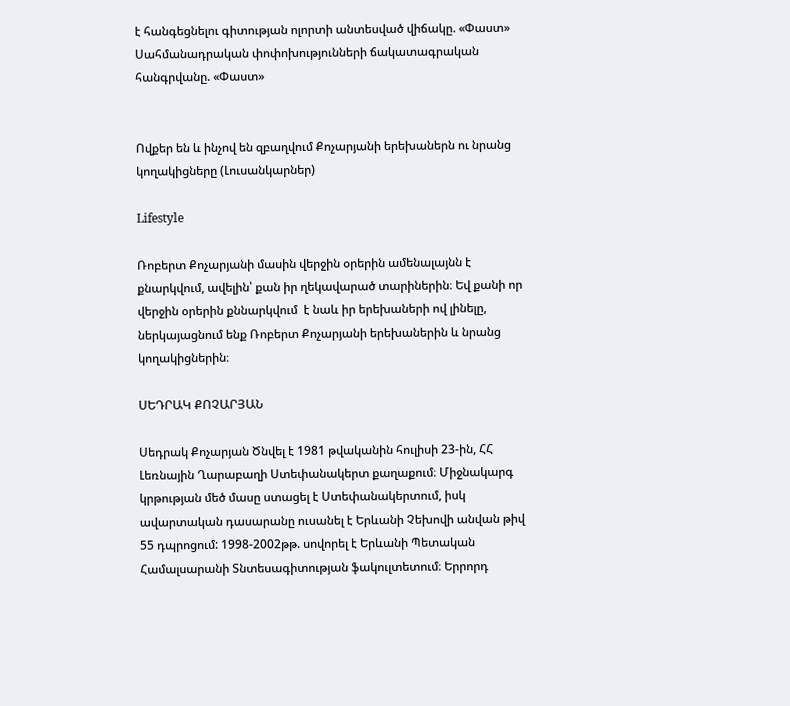է հանգեցնելու գիտության ոլորտի անտեսված վիճակը. «Փաստ» Սահմանադրական փոփոխությունների ճակատագրական հանգրվանը. «Փաստ»


Ովքեր են և ինչով են զբաղվում Քոչարյանի երեխաներն ու նրանց կողակիցները (Լուսանկարներ)

Lifestyle

Ռոբերտ Քոչարյանի մասին վերջին օրերին ամենալայնն է քնարկվում, ավելին՝ քան իր ղեկավարած տարիներին։ Եվ քանի որ վերջին օրերին քննարկվում  է նաև իր երեխաների ով լինելը, ներկայացնում ենք Ռոբերտ Քոչարյանի երեխաներին և նրանց կողակիցներին։

ՍԵԴՐԱԿ ՔՈՉԱՐՅԱՆ

Սեդրակ Քոչարյան Ծնվել է 1981 թվականին հուլիսի 23-ին, ՀՀ Լեռնային Ղարաբաղի Ստեփանակերտ քաղաքում։ Միջնակարգ կրթության մեծ մասը ստացել է Ստեփանակերտում, իսկ ավարտական դասարանը ուսանել է Երևանի Չեխովի անվան թիվ 55 դպրոցում: 1998-2002թթ. սովորել է Երևանի Պետական Համալսարանի Տնտեսագիտության ֆակուլտետում։ Երրորդ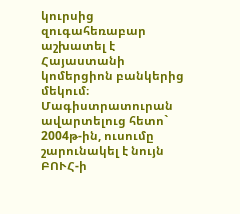կուրսից զուգահեռաբար աշխատել է Հայաստանի կոմերցիոն բանկերից մեկում։ Մագիստրատուրան ավարտելուց հետո` 2004թ-ին, ուսումը շարունակել է նույն ԲՈՒՀ-ի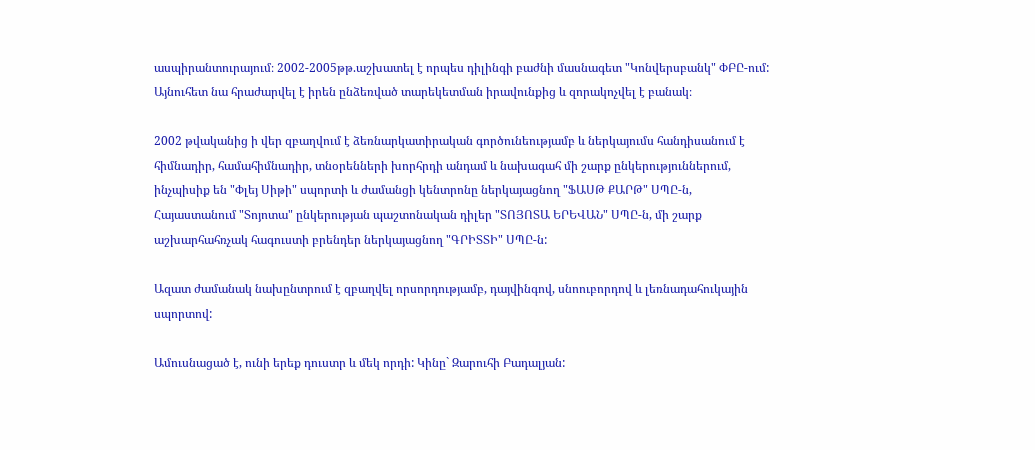ասպիրանտուրայում։ 2002-2005թթ.աշխատել է որպես դիլինգի բաժնի մասնագետ "Կոնվերսբանկ" ՓԲԸ-ում: Այնուհետ նա հրաժարվել է իրեն ընձեռված տարեկետման իրավունքից և զորակոչվել է բանակ։

2002 թվականից ի վեր զբաղվում է ձեռնարկատիրական գործունեությամբ և ներկայումս հանդիսանում է հիմնադիր, համահիմնադիր, տնօրենների խորհրդի անդամ և նախագահ մի շարք ընկերություններում, ինչպիսիք են "Փլեյ Սիթի" սպորտի և ժամանցի կենտրոնը ներկայացնող "ՖԱՍԹ ՔԱՐԹ" ՍՊԸ-ն, Հայաստանում "Տոյոտա" ընկերության պաշտոնական դիլեր "ՏՈՅՈՏԱ ԵՐԵՎԱՆ" ՍՊԸ-ն, մի շարք աշխարհահռչակ հագուստի բրենդեր ներկայացնող "ԳՐԻՏՏԻ" ՍՊԸ-ն:

Ազատ ժամանակ նախընտրում է զբաղվել որսորդությամբ, դայվինգով, սնոուբորդով և լեռնադահուկային սպորտով:

Ամուսնացած է, ունի երեք դուստր և մեկ որդի: Կինը` Զարուհի Բադալյան: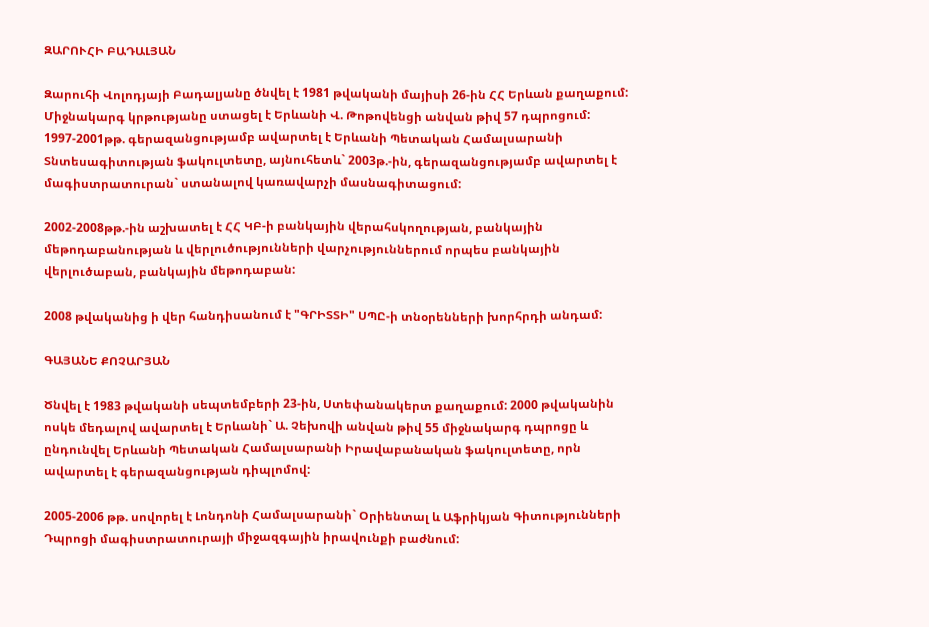ԶԱՐՈՒՀԻ ԲԱԴԱԼՅԱՆ

Զարուհի Վոլոդյայի Բադալյանը ծնվել է 1981 թվականի մայիսի 26-ին ՀՀ Երևան քաղաքում: Միջնակարգ կրթությանը ստացել է Երևանի Վ. Թոթովենցի անվան թիվ 57 դպրոցում: 1997-2001թթ. գերազանցությամբ ավարտել է Երևանի Պետական Համալսարանի Տնտեսագիտության ֆակուլտետը, այնուհետև` 2003թ.-ին, գերազանցությամբ ավարտել է մագիստրատուրան` ստանալով կառավարչի մասնագիտացում:

2002-2008թթ.-ին աշխատել է ՀՀ ԿԲ-ի բանկային վերահսկողության, բանկային մեթոդաբանության և վերլուծությունների վարչություններում որպես բանկային վերլուծաբան, բանկային մեթոդաբան:

2008 թվականից ի վեր հանդիսանում է "ԳՐԻՏՏԻ" ՍՊԸ-ի տնօրենների խորհրդի անդամ:

ԳԱՅԱՆԵ ՔՈՉԱՐՅԱՆ

Ծնվել է 1983 թվականի սեպտեմբերի 23-ին, Ստեփանակերտ քաղաքում: 2000 թվականին ոսկե մեդալով ավարտել է Երևանի` Ա. Չեխովի անվան թիվ 55 միջնակարգ դպրոցը և ընդունվել Երևանի Պետական Համալսարանի Իրավաբանական ֆակուլտետը, որն ավարտել է գերազանցության դիպլոմով:

2005-2006 թթ. սովորել է Լոնդոնի Համալսարանի` Օրիենտալ և Աֆրիկյան Գիտությունների Դպրոցի մագիստրատուրայի միջազգային իրավունքի բաժնում: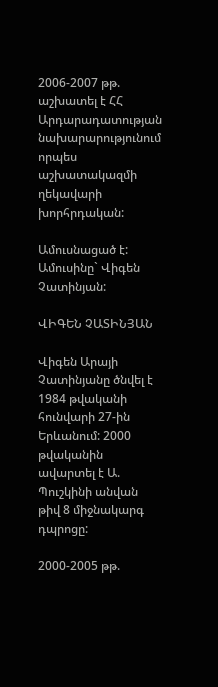2006-2007 թթ. աշխատել է ՀՀ Արդարադատության նախարարությունում որպես աշխատակազմի ղեկավարի խորհրդական:

Ամուսնացած է: Ամուսինը` Վիգեն Չատինյան:

ՎԻԳԵՆ ՉԱՏԻՆՅԱՆ

Վիգեն Արայի Չատինյանը ծնվել է 1984 թվականի հունվարի 27-ին Երևանում: 2000 թվականին ավարտել է Ա. Պուշկինի անվան թիվ 8 միջնակարգ դպրոցը:

2000-2005 թթ.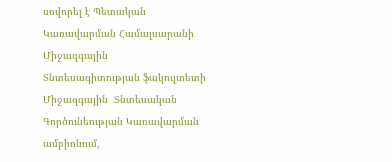սովորել է Պետական Կառավարման Համալսարանի Միջազգային  Տնտեսագիտության ֆակուլտետի Միջազգային  Տնտեսական Գործունեության Կառավարման ամբիոնում,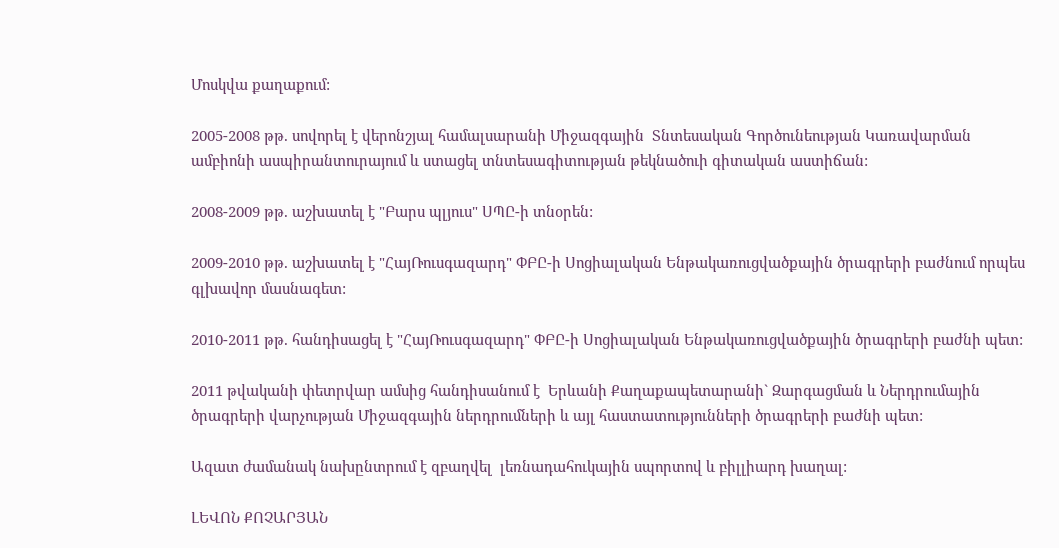Մոսկվա քաղաքում:

2005-2008 թթ. սովորել է վերոնշյալ համալսարանի Միջազգային  Տնտեսական Գործունեության Կառավարման ամբիոնի ասպիրանտուրայում և ստացել տնտեսագիտության թեկնածուի գիտական աստիճան:

2008-2009 թթ. աշխատել է "Բարս պլյուս" ՍՊԸ-ի տնօրեն:

2009-2010 թթ. աշխատել է "ՀայՌուսգազարդ" ՓԲԸ-ի Սոցիալական Ենթակառուցվածքային ծրագրերի բաժնում որպես գլխավոր մասնագետ:

2010-2011 թթ. հանդիսացել է "ՀայՌուսգազարդ" ՓԲԸ-ի Սոցիալական Ենթակառուցվածքային ծրագրերի բաժնի պետ:

2011 թվականի փետրվար ամսից հանդիսանում է  Երևանի Քաղաքապետարանի` Զարգացման և Ներդրումային ծրագրերի վարչության Միջազգային ներդրումների և այլ հաստատությունների ծրագրերի բաժնի պետ:

Ազատ ժամանակ նախընտրում է զբաղվել  լեռնադահուկային սպորտով և բիլլիարդ խաղալ:

ԼԵՎՈՆ ՔՈՉԱՐՅԱՆ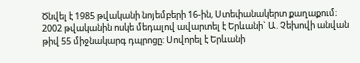Ծնվել է 1985 թվականի նոյեմբերի 16-ին, Ստեփանակերտ քաղաքում։ 2002 թվականին ոսկե մեդալով ավարտել է Երևանի` Ա. Չեխովի անվան թիվ 55 միջնակարգ դպրոցը: Սովորել է Երևանի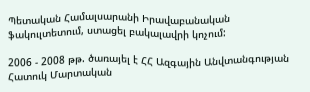Պետական Համալսարանի Իրավաբանական ֆակուլտետում, ստացել բակալավրի կոչում:

2006 - 2008 թթ. ծառայել է ՀՀ Ազգային Անվտանգության Հատուկ Մարտական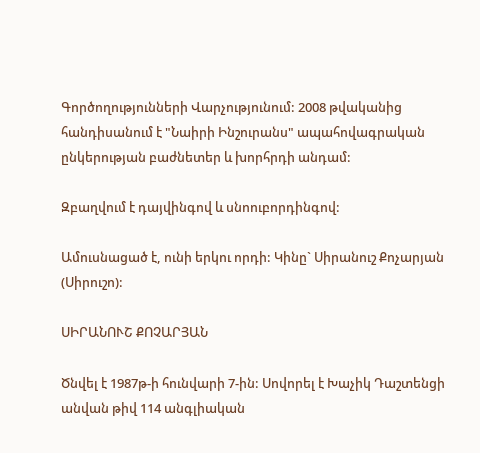Գործողությունների Վարչությունում: 2008 թվականից հանդիսանում է "Նաիրի Ինշուրանս" ապահովագրական ընկերության բաժնետեր և խորհրդի անդամ:

Զբաղվում է դայվինգով և սնոուբորդինգով:

Ամուսնացած է, ունի երկու որդի: Կինը` Սիրանուշ Քոչարյան (Սիրուշո):

ՍԻՐԱՆՈՒՇ ՔՈՉԱՐՅԱՆ

Ծնվել է 1987թ-ի հունվարի 7-ին: Սովորել է Խաչիկ Դաշտենցի անվան թիվ 114 անգլիական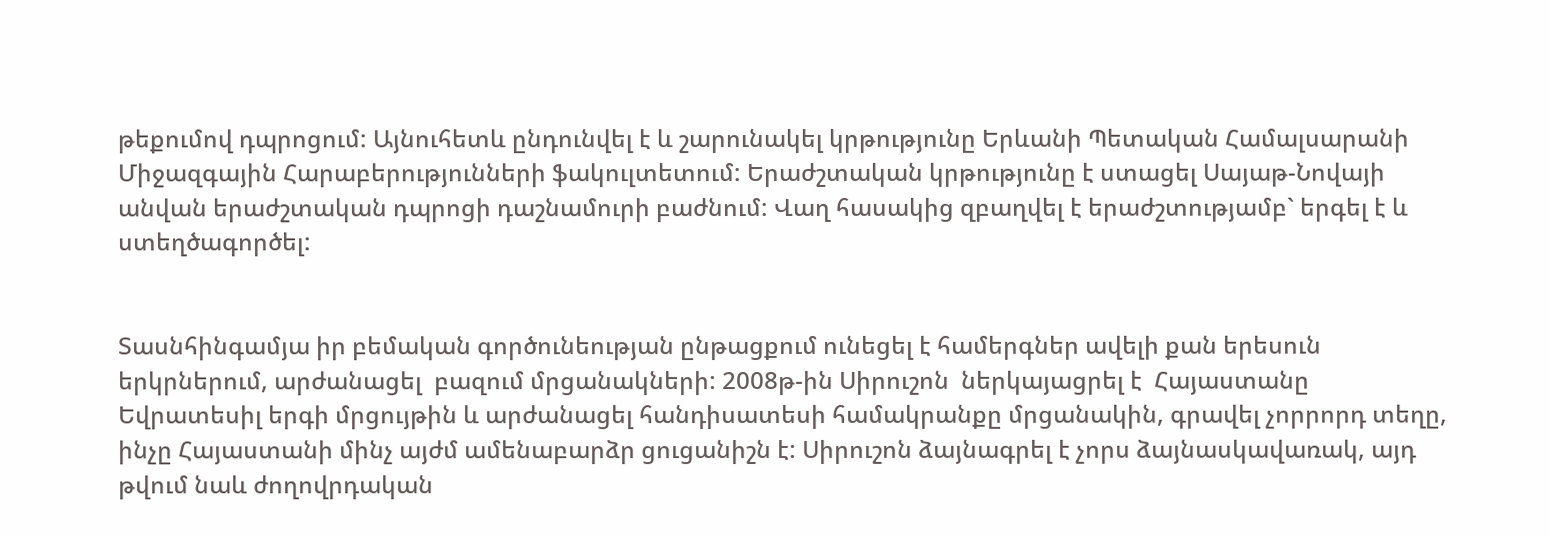թեքումով դպրոցում: Այնուհետև ընդունվել է և շարունակել կրթությունը Երևանի Պետական Համալսարանի Միջազգային Հարաբերությունների ֆակուլտետում: Երաժշտական կրթությունը է ստացել Սայաթ-Նովայի անվան երաժշտական դպրոցի դաշնամուրի բաժնում: Վաղ հասակից զբաղվել է երաժշտությամբ` երգել է և ստեղծագործել:


Տասնհինգամյա իր բեմական գործունեության ընթացքում ունեցել է համերգներ ավելի քան երեսուն երկրներում, արժանացել  բազում մրցանակների: 2008թ-ին Սիրուշոն  ներկայացրել է  Հայաստանը Եվրատեսիլ երգի մրցույթին և արժանացել հանդիսատեսի համակրանքը մրցանակին, գրավել չորրորդ տեղը, ինչը Հայաստանի մինչ այժմ ամենաբարձր ցուցանիշն է: Սիրուշոն ձայնագրել է չորս ձայնասկավառակ, այդ թվում նաև ժողովրդական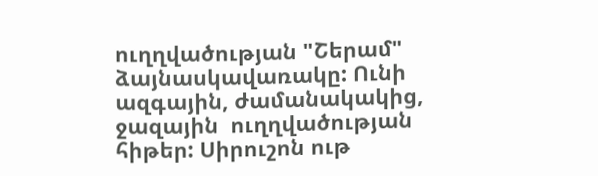ուղղվածության "Շերամ" ձայնասկավառակը: Ունի ազգային, ժամանակակից, ջազային  ուղղվածության հիթեր: Սիրուշոն ութ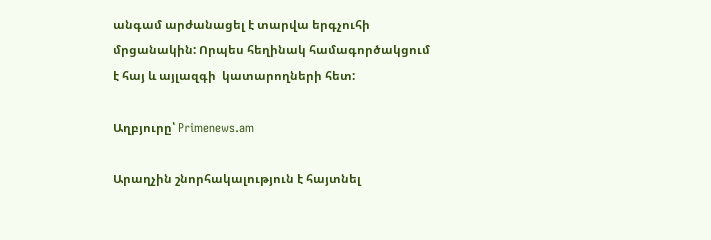անգամ արժանացել է տարվա երգչուհի մրցանակին: Որպես հեղինակ համագործակցում է հայ և այլազգի  կատարողների հետ:

Աղբյուրը՝ Primenews.am

Արաղչին շնորհակալություն է հայտնել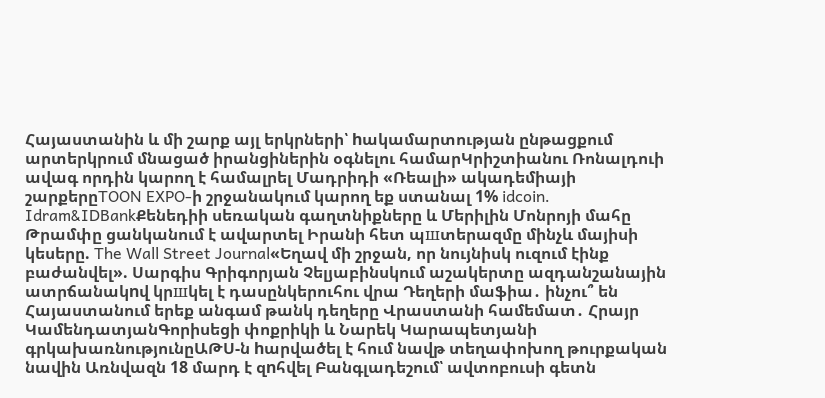Հայաստանին և մի շարք այլ երկրների՝ hակամարտության ընթացքում արտերկրում մնացած իրանցիներին օգնելու համարԿրիշտիանու Ռոնալդուի ավագ որդին կարող է համալրել Մադրիդի «Ռեալի» ակադեմիայի շարքերըTOON EXPO-ի շրջանակում կարող եք ստանալ 1% idcoin․ Idram&IDBankՔենեդիի սեռական գաղտնիքները և Մերիլին Մոնրոյի մահը Թրամփը ցանկանում է ավարտել Իրանի հետ պшտերազմը մինչև մայիսի կեսերը. The Wall Street Journal«Եղավ մի շրջան, որ նույնիսկ ուզում էինք բաժանվել». Սարգիս Գրիգորյան Չելյաբինսկում աշակերտը ազդանշանային ատրճանակnվ կրшկել է դասընկերուհու վրա Դեղերի մաֆիա․ ինչու՞ են Հայաստանում երեք անգամ թանկ դեղերը Վրաստանի համեմատ․ Հրայր ԿամենդատյանԳորիսեցի փոքրիկի և Նարեկ Կարապետյանի գրկախառնությունըԱԹՍ-ն hարվածել է հում նավթ տեղափոխող թուրքական նավին Առնվազն 18 մարդ է զnհվել Բանգլադեշում՝ ավտոբուսի գետն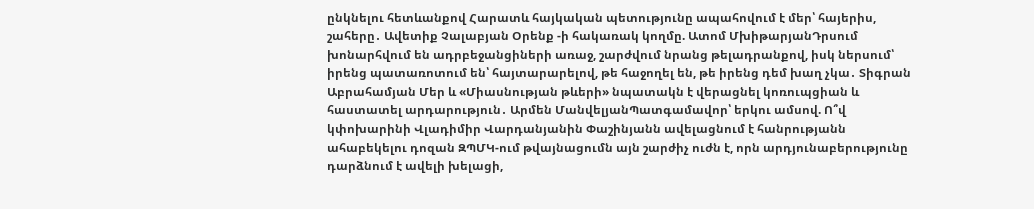ընկնելու հետևանքով Հարատև հայկական պետությունը ապահովում է մեր՝ հայերիս, շահերը․ Ավետիք Չալաբյան Օրենք -ի հակառակ կողմը. Ատոմ ՄխիթարյանԴրսում խոնարհվում են ադրբեջանցիների առաջ, շարժվում նրանց թելադրանքով, իսկ ներսում՝ իրենց պատառոտում են՝ հայտարարելով, թե հաջողել են, թե իրենց դեմ խաղ չկա․ Տիգրան Աբրահամյան Մեր և «Միասնության թևերի» նպատակն է վերացնել կոռուպցիան և հաստատել արդարություն․ Արմեն ՄանվելյանՊատգամավոր՝ երկու ամսով. Ո՞վ կփոխարինի Վլադիմիր Վարդանյանին Փաշինյանն ավելացնում է հանրությանն ահաբեկելու դոզան ԶՊՄԿ-ում թվայնացումն այն շարժիչ ուժն է, որն արդյունաբերությունը դարձնում է ավելի խելացի,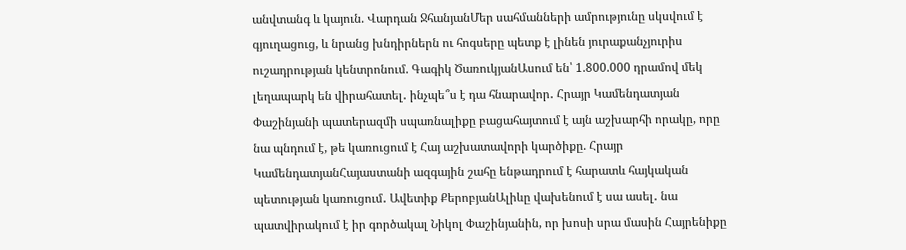անվտանգ և կայուն. Վարդան ՋհանյանՄեր սահմանների ամրությունը սկսվում է գյուղացուց, և նրանց խնդիրներն ու հոգսերը պետք է լինեն յուրաքանչյուրիս ուշադրության կենտրոնում. Գագիկ ԾառուկյանԱսում են՝ 1.800.000 դրամով մեկ լեղապարկ են վիրահատել․ ինչպե՞ս է դա հնարավոր․ Հրայր Կամենդատյան Փաշինյանի պատերազմի սպառնալիքը բացահայտում է այն աշխարհի որակը, որը նա պնդում է, թե կառուցում է Հայ աշխատավորի կարծիքը. Հրայր ԿամենդատյանՀայաստանի ազգային շահը ենթադրում է հարատև հայկական պետության կառուցում․ Ավետիք ՔերոբյանԱլիևը վախենում է սա ասել․ նա պատվիրակում է իր գործակալ Նիկոլ Փաշինյանին, որ խոսի սրա մասին Հայրենիքը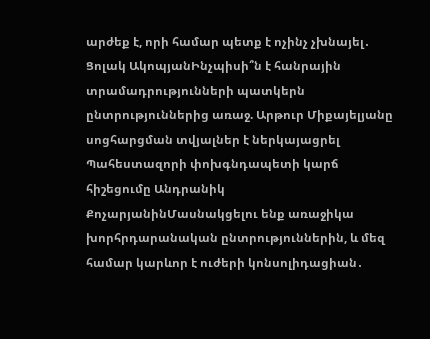արժեք է, որի համար պետք է ոչինչ չխնայել․ Ցոլակ ԱկոպյանԻնչպիսի՞ն է հանրային տրամադրությունների պատկերն ընտրություններից առաջ. Արթուր Միքայելյանը սոցհարցման տվյալներ է ներկայացրել Պահեստազորի փոխգնդապետի կարճ հիշեցումը Անդրանիկ ՔոչարյանինՄասնակցելու ենք առաջիկա խորհրդարանական ընտրություններին, և մեզ համար կարևոր է ուժերի կոնսոլիդացիան․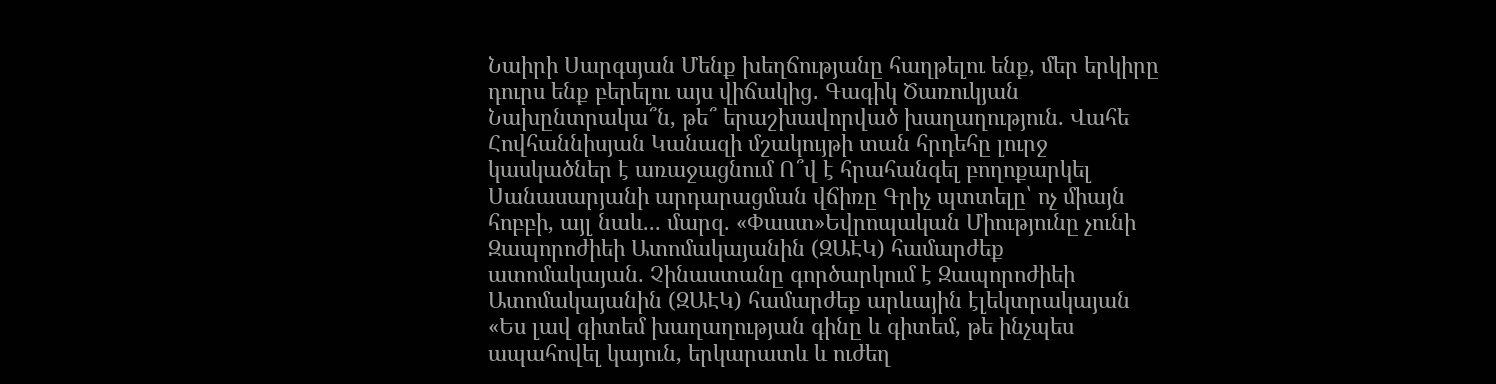Նաիրի Սարգսյան Մենք խեղճությանը հաղթելու ենք, մեր երկիրը դուրս ենք բերելու այս վիճակից․ Գագիկ Ծառուկյան Նախընտրակա՞ն, թե՞ երաշխավորված խաղաղություն. Վահե Հովհաննիսյան Կանազի մշակույթի տան հրդեհը լուրջ կասկածներ է առաջացնում Ո՞վ է հրահանգել բողոքարկել Սանասարյանի արդարացման վճիռը Գրիչ պտտելը՝ ոչ միայն հոբբի, այլ նաև... մարզ. «Փաստ»Եվրոպական Միությունը չունի Զապորոժիեի Ատոմակայանին (ԶԱԷԿ) համարժեք ատոմակայան. Չինաստանը գործարկում է Զապորոժիեի Ատոմակայանին (ԶԱԷԿ) համարժեք արևային էլեկտրակայան «Ես լավ գիտեմ խաղաղության գինը և գիտեմ, թե ինչպես ապահովել կայուն, երկարատև և ուժեղ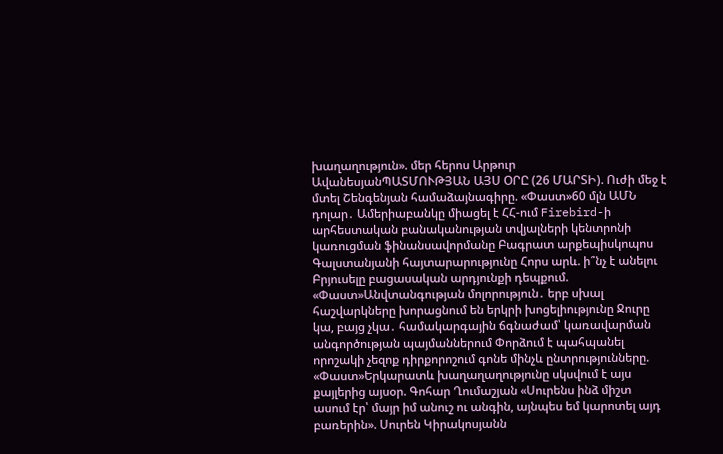խաղաղություն». մեր հերոս Արթուր ԱվանեսյանՊԱՏՄՈՒԹՅԱՆ ԱՅՍ ՕՐԸ (26 ՄԱՐՏԻ). Ուժի մեջ է մտել Շենգենյան համաձայնագիրը. «Փաստ»60 մլն ԱՄՆ դոլար․ Ամերիաբանկը միացել է ՀՀ-ում Firebird-ի արհեստական բանականության տվյալների կենտրոնի կառուցման ֆինանսավորմանը Բագրատ արքեպիսկոպոս Գալստանյանի հայտարարությունը Հորս արև. ի՞նչ է անելու Բրյուսելը բացասական արդյունքի դեպքում. «Փաստ»Անվտանգության մոլորություն․ երբ սխալ հաշվարկները խորացնում են երկրի խոցելիությունը Ջուրը կա, բայց չկա․ համակարգային ճգնաժամ՝ կառավարման անգործության պայմաններում Փորձում է պահպանել որոշակի չեզոք դիրքորոշում գոնե մինչև ընտրությունները. «Փաստ»Երկարատև խաղաղաղությունը սկսվում է այս քայլերից այսօր. Գոհար Ղումաշյան «Սուրենս ինձ միշտ ասում էր՝ մայր իմ անուշ ու անգին, այնպես եմ կարոտել այդ բառերին». Սուրեն Կիրակոսյանն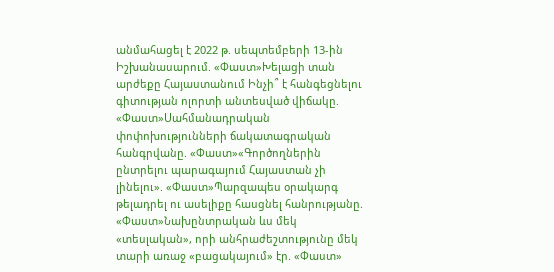անմահացել է 2022 թ. սեպտեմբերի 13-ին Իշխանասարում. «Փաստ»Խելացի տան արժեքը Հայաստանում Ինչի՞ է հանգեցնելու գիտության ոլորտի անտեսված վիճակը. «Փաստ»Սահմանադրական փոփոխությունների ճակատագրական հանգրվանը. «Փաստ»«Գործողներին ընտրելու պարագայում Հայաստան չի լինելու». «Փաստ»Պարզապես օրակարգ թելադրել ու ասելիքը հասցնել հանրությանը. «Փաստ»Նախընտրական ևս մեկ «տեսլական», որի անհրաժեշտությունը մեկ տարի առաջ «բացակայում» էր. «Փաստ»